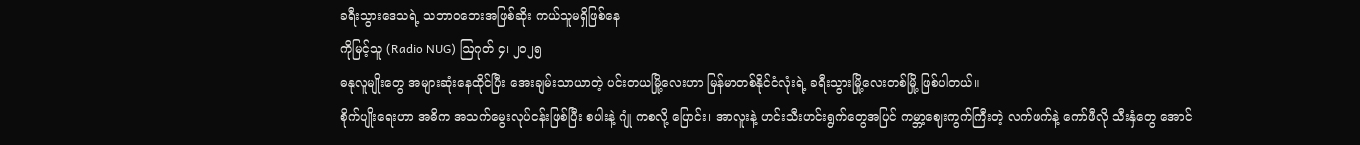ခရီးသွားဒေသရဲ့ သဘာဝဘေးအဖြစ်ဆိုး ကယ်သူမရှိဖြစ်နေ
ကိုမြင့်သူ (Radio NUG) ဩဂုတ် ၄၊ ၂၀၂၅
ဓနုလူမျိုးတွေ အများဆုံးနေထိုင်ပြီး အေးချမ်းသာယာတဲ့ ပင်းတယမြို့လေးဟာ မြန်မာတစ်နိုင်ငံလုံးရဲ့ ခရီးသွားမြို့လေးတစ်မြို့ ဖြစ်ပါတယ်။
စိုက်ပျိုးရေးဟာ အဓိက အသက်မွေးလုပ်ငန်းဖြစ်ပြီး စပါးနဲ့ ဂျုံ ကစလို့ ပြောင်း၊ အာလူးနဲ့ ဟင်းသီးဟင်းရွက်တွေအပြင် ကမ္ဘာ့ဈေးကွက်ကြီးတဲ့ လက်ဖက်နဲ့ ကော်ဖီလို သီးနှံတွေ အောင်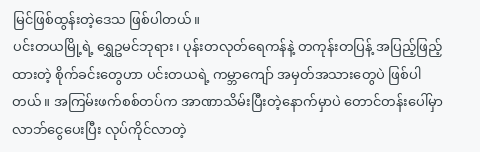မြင်ဖြစ်ထွန်းတဲ့ဒေသ ဖြစ်ပါတယ်။
ပင်းတယမြို့ရဲ့ ရွှေဥမင်ဘုရား၊ ပုန်းတလုတ်ရေကန်နဲ့ တကုန်းတပြန့် အပြည့်ဖြည့်ထားတဲ့ စိုက်ခင်းတွေဟာ ပင်းတယရဲ့ ကမ္ဘာကျော် အမှတ်အသားတွေပဲ ဖြစ်ပါတယ်။ အကြမ်းဖက်စစ်တပ်က အာဏာသိမ်းပြီးတဲ့နောက်မှာပဲ တောင်တန်းပေါ်မှာ လာဘ်ငွေပေးပြီး လုပ်ကိုင်လာတဲ့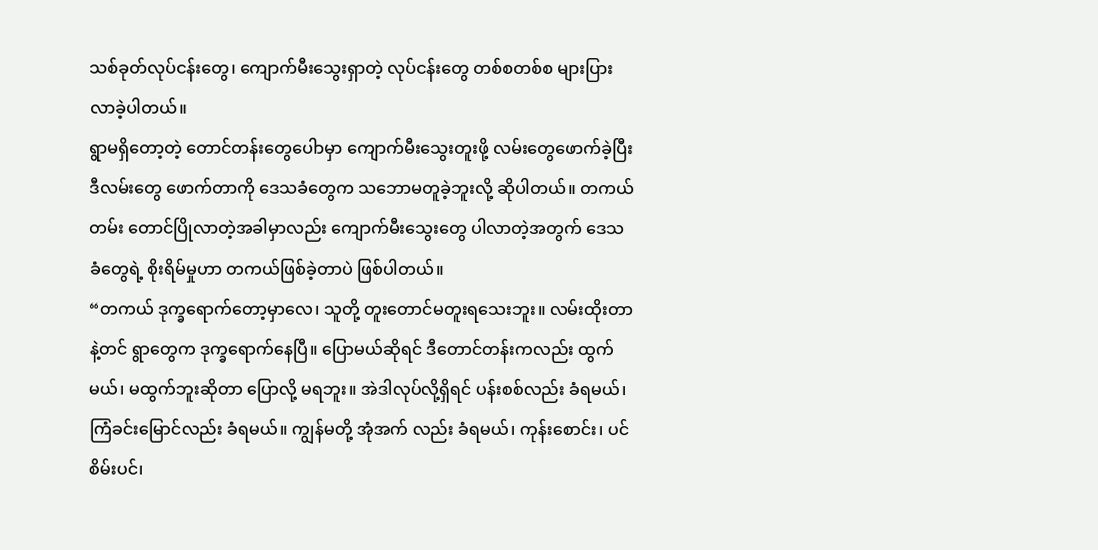သစ်ခုတ်လုပ်ငန်းတွေ၊ ကျောက်မီးသွေးရှာတဲ့ လုပ်ငန်းတွေ တစ်စတစ်စ များပြားလာခဲ့ပါတယ်။
ရွာမရှိတော့တဲ့ တောင်တန်းတွေပေါာမှာ ကျောက်မီးသွေးတူးဖို့ လမ်းတွေဖောက်ခဲ့ပြီး ဒီလမ်းတွေ ဖောက်တာကို ဒေသခံတွေက သဘောမတူခဲ့ဘူးလို့ ဆိုပါတယ်။ တကယ်တမ်း တောင်ပြိုလာတဲ့အခါမှာလည်း ကျောက်မီးသွေးတွေ ပါလာတဲ့အတွက် ဒေသခံတွေရဲ့ စိုးရိမ်မှုဟာ တကယ်ဖြစ်ခဲ့တာပဲ ဖြစ်ပါတယ်။
“တကယ် ဒုက္ခရောက်တော့မှာလေ၊ သူတို့ တူးတောင်မတူးရသေးဘူး။ လမ်းထိုးတာနဲ့တင် ရွာတွေက ဒုက္ခရောက်နေပြီ။ ပြောမယ်ဆိုရင် ဒီတောင်တန်းကလည်း ထွက်မယ်၊ မထွက်ဘူးဆိုတာ ပြောလို့ မရဘူး။ အဲဒါလုပ်လို့ရှိရင် ပန်းစစ်လည်း ခံရမယ်၊ ကြံခင်းမြောင်လည်း ခံရမယ်။ ကျွန်မတို့ အုံအက် လည်း ခံရမယ်၊ ကုန်းစောင်း၊ ပင်စိမ်းပင်၊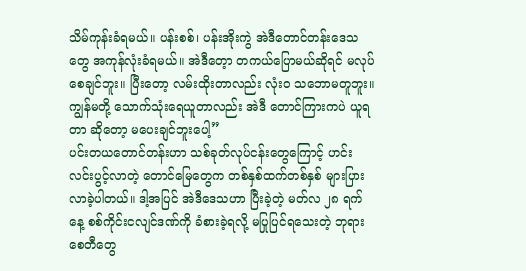သိမ်ကုန်းခံရမယ်။ ပန်းစစ်၊ ပန်းအိုးကွဲ အဲဒီတောင်တန်းဒေသတွေ အကုန်လုံးခံရမယ်။ အဲဒီတေ့ာ တကယ်ပြောမယ်ဆိုရင် မလုပ်စေချင်ဘူး။ ပြီးတော့ လမ်းထိုးတာလည်း လုံးဝ သဘောမတူဘူး။ ကျွန်မတို့ သောက်သုံးရေယူတာလည်း အဲဒီ တောင်ကြားကပဲ ယူရတာ ဆိုတော့ မပေးချင်ဘူးပေါ့”
ပင်းတယတောင်တန်းဟာ သစ်ခုတ်လုပ်ငန်းတွေကြောင့် ဟင်းလင်းပွင့်လာတဲ့ တောင်မြေတွေက တစ်နှစ်ထက်တစ်နှစ် များပြားလာခဲ့ပါတယ်။ ဒါ့အပြင် အဲဒီဒေသဟာ ပြီးခဲ့တဲ့ မတ်လ ၂၈ ရက်နေ့ စစ်ကိုင်းငလျင်ဒဏ်ကို ခံစားခဲ့ရလို့ မပြုပြင်ရသေးတဲ့ ဘုရားစေတီတွေ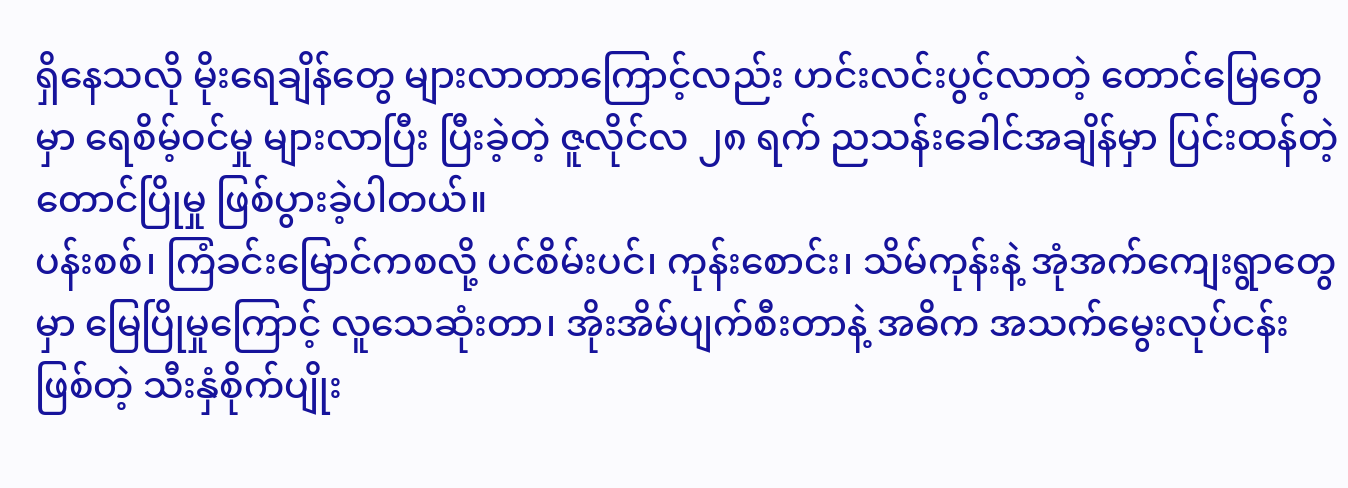ရှိနေသလို မိုးရေချိန်တွေ များလာတာကြောင့်လည်း ဟင်းလင်းပွင့်လာတဲ့ တောင်မြေတွေမှာ ရေစိမ့်ဝင်မှု များလာပြီး ပြီးခဲ့တဲ့ ဇူလိုင်လ ၂၈ ရက် ညသန်းခေါင်အချိန်မှာ ပြင်းထန်တဲ့တောင်ပြိုမှု ဖြစ်ပွားခဲ့ပါတယ်။
ပန်းစစ်၊ ကြံခင်းမြောင်ကစလို့ ပင်စိမ်းပင်၊ ကုန်းစောင်း၊ သိမ်ကုန်းနဲ့ အုံအက်ကျေးရွာတွေမှာ မြေပြိုမှုကြောင့် လူသေဆုံးတာ၊ အိုးအိမ်ပျက်စီးတာနဲ့ အဓိက အသက်မွေးလုပ်ငန်းဖြစ်တဲ့ သီးနှံစိုက်ပျိုး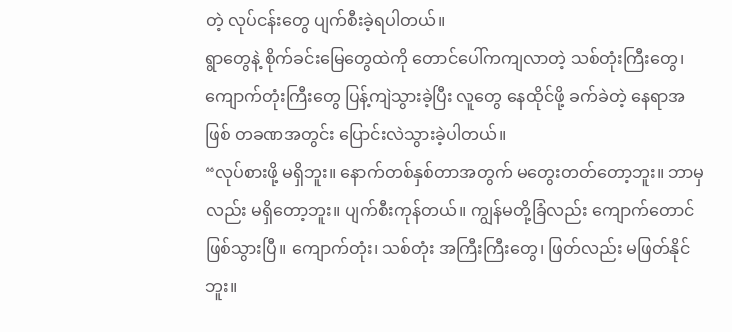တဲ့ လုပ်ငန်းတွေ ပျက်စီးခဲ့ရပါတယ်။
ရွာတွေနဲ့ စိုက်ခင်းမြေတွေထဲကို တောင်ပေါ်ကကျလာတဲ့ သစ်တုံးကြီးတွေ၊ ကျောက်တုံးကြီးတွေ ပြန့်ကျဲသွားခဲ့ပြီး လူတွေ နေထိုင်ဖို့ ခက်ခဲတဲ့ နေရာအဖြစ် တခဏအတွင်း ပြောင်းလဲသွားခဲ့ပါတယ်။
“လုပ်စားဖို့ မရှိဘူး။ နောက်တစ်နှစ်တာအတွက် မတွေးတတ်တော့ဘူး။ ဘာမှလည်း မရှိတော့ဘူး။ ပျက်စီးကုန်တယ်။ ကျွန်မတို့ခြံလည်း ကျောက်တောင်ဖြစ်သွားပြီ။ ကျောက်တုံး၊ သစ်တုံး အကြီးကြီးတွေ၊ ဖြတ်လည်း မဖြတ်နိုင်ဘူး။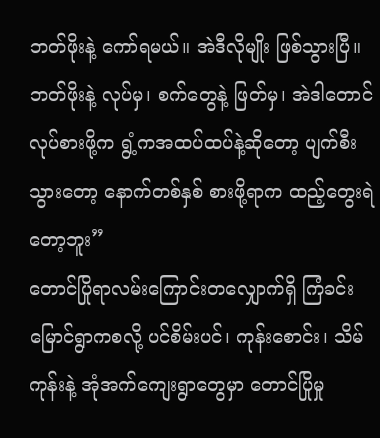ဘတ်ဖိုးနဲ့ ကော်ရမယ်။ အဲဒီလိုမျိုး ဖြစ်သွားပြီ။ ဘတ်ဖိုးနဲ့ လုပ်မှ၊ စက်တွေနဲ့ ဖြတ်မှ၊ အဲဒါတောင် လုပ်စားဖို့က ရွံ့ကအထပ်ထပ်နဲ့ဆိုတော့ ပျက်စီးသွားတော့ နောက်တစ်နှစ် စားဖို့ရာက ထည့်တွေးရဲတော့ဘူး”
တောင်ပြိုရာလမ်းကြောင်းတလျှောက်ရှိ ကြံခင်းမြောင်ရွာကစလို့ ပင်စိမ်းပင်၊ ကုန်းစောင်း၊ သိမ်ကုန်းနဲ့ အုံအက်ကျေးရွာတွေမှာ တောင်ပြိုမှု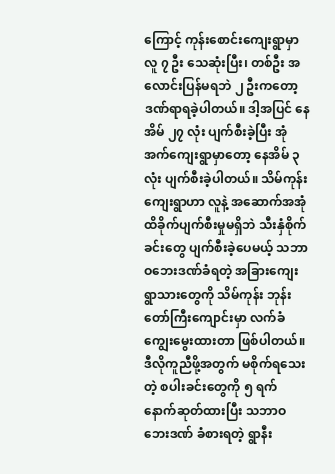ကြောင့် ကုန်းစောင်းကျေးရွာမှာ လူ ၇ ဦး သေဆုံးပြီး၊ တစ်ဦး အလောင်းပြန်မရဘဲ ၂ ဦးကတော့ ဒဏ်ရာရခဲ့ပါတယ်။ ဒါ့အပြင် နေအိမ် ၂၇ လုံး ပျက်စီးခဲ့ပြီး အုံအက်ကျေးရွာမှာတော့ နေအိမ် ၃ လုံး ပျက်စီးခဲ့ပါတယ်။ သိမ်ကုန်းကျေးရွာဟာ လူနဲ့ အဆောက်အအုံ ထိခိုက်ပျက်စီးမှုမရှိဘဲ သီးနှံစိုက်ခင်းတွေ ပျက်စီးခဲ့ပေမယ့် သဘာဝဘေးဒဏ်ခံရတဲ့ အခြားကျေးရွာသားတွေကို သိမ်ကုန်း ဘုန်းတော်ကြီးကျောင်းမှာ လက်ခံ ကျွေးမွေးထားတာ ဖြစ်ပါတယ်။ ဒီလိုကူညီဖို့အတွက် မစိုက်ရသေးတဲ့ စပါးခင်းတွေကို ၅ ရက် နောက်ဆုတ်ထားပြီး သဘာဝဘေးဒဏ် ခံစားရတဲ့ ရွာနီး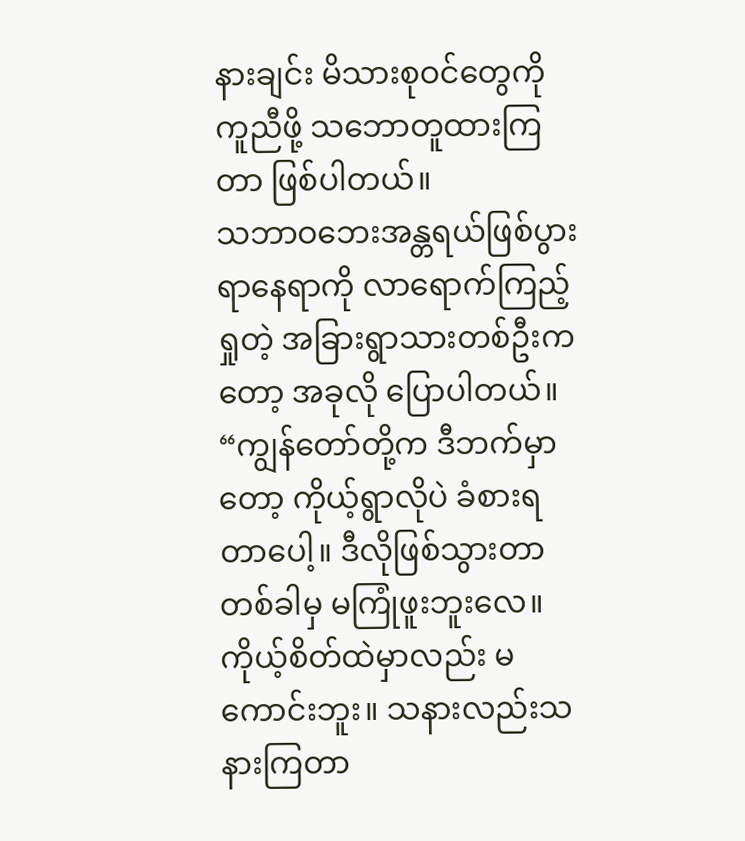နားချင်း မိသားစုဝင်တွေကို ကူညီဖို့ သဘောတူထားကြတာ ဖြစ်ပါတယ်။
သဘာဝဘေးအန္တရယ်ဖြစ်ပွားရာနေရာကို လာရောက်ကြည့် ရှုတဲ့ အခြားရွာသားတစ်ဦးကတော့ အခုလို ပြောပါတယ်။
“ကျွန်တော်တို့က ဒီဘက်မှာတော့ ကိုယ့်ရွာလိုပဲ ခံစားရတာပေါ့။ ဒီလိုဖြစ်သွားတာ တစ်ခါမှ မကြုံဖူးဘူးလေ။ ကိုယ့်စိတ်ထဲမှာလည်း မကောင်းဘူး။ သနားလည်းသနားကြတာ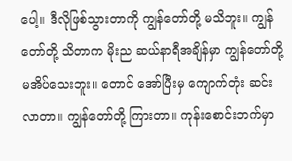ပေါ့။ ဒီလိုဖြစ်သွားတာကို ကျွန်တော်တို့ မသိဘူး။ ကျွန်တော်တို့ သိတာက မိုးည ဆယ်နာရီအချိန်မှာ ကျွန်တော်တို့ မအိပ်သေးဘူး။ တောင် အော်ပြီးမှ ကျောက်တုံး ဆင်းလာတာ။ ကျွန်တော်တို့ ကြားတာ။ ကုန်းစောင်းဘက်မှာ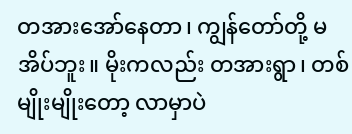တအားအော်နေတာ၊ ကျွန်တော်တို့ မအိပ်ဘူး။ မိုးကလည်း တအားရွာ၊ တစ်မျိုးမျိုးတော့ လာမှာပဲ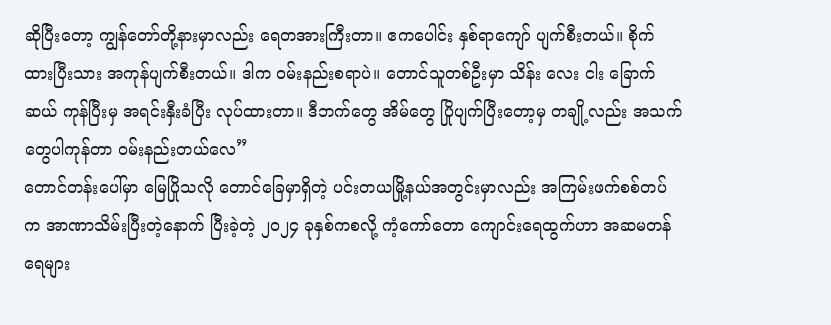ဆိုပြီးတော့ ကျွန်တော်တို့နားမှာလည်း ရေတအားကြီးတာ။ ဧကပေါင်း နှစ်ရာကျော် ပျက်စီးတယ်။ စိုက်ထားပြီးသား အကုန်ပျက်စီးတယ်။ ဒါက ဝမ်းနည်းစရာပဲ။ တောင်သူတစ်ဦးမှာ သိန်း လေး ငါး ခြောက်ဆယ် ကုန်ပြီးမှ အရင်းနှီးခံပြီး လုပ်ထားတာ။ ဒီဘက်တွေ အိမ်တွေ ပြိုပျက်ပြီးတော့မှ တချို့လည်း အသက်တွေပါကုန်တာ ဝမ်းနည်းတယ်လေ”
တောင်တန်းပေါ်မှာ မြေပြိုသလို တောင်ခြေမှာရှိတဲ့ ပင်းတယမြို့နယ်အတွင်းမှာလည်း အကြမ်းဖက်စစ်တပ်က အာဏာသိမ်းပြီးတဲ့နောက် ပြီးခဲ့တဲ့ ၂၀၂၄ ခုနှစ်ကစလို့ ကံ့ကော်တော ကျောင်းရေထွက်ဟာ အဆမတန် ရေများ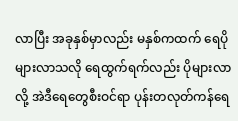လာပြီး အခုနှစ်မှာလည်း မနှစ်ကထက် ရေပိုများလာသလို ရေထွက်ရက်လည်း ပိုများလာလို့ အဲဒီရေတွေစီးဝင်ရာ ပုန်းတလုတ်ကန်ရေ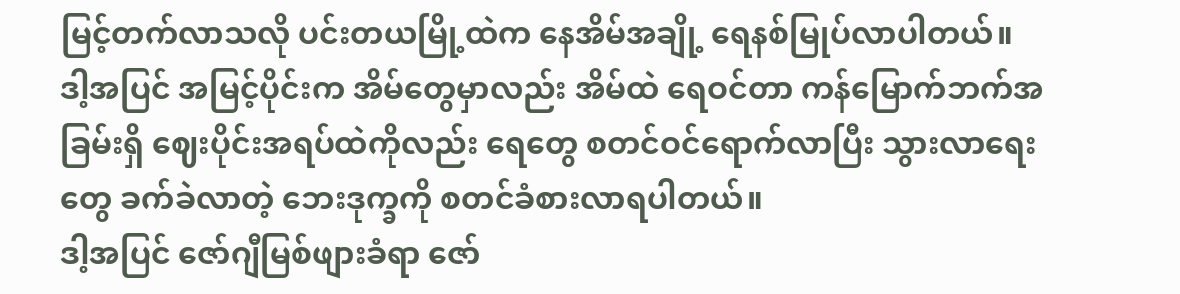မြင့်တက်လာသလို ပင်းတယမြို့ထဲက နေအိမ်အချို့ ရေနစ်မြုပ်လာပါတယ်။ ဒါ့အပြင် အမြင့်ပိုင်းက အိမ်တွေမှာလည်း အိမ်ထဲ ရေဝင်တာ ကန်မြောက်ဘက်အခြမ်းရှိ ဈေးပိုင်းအရပ်ထဲကိုလည်း ရေတွေ စတင်ဝင်ရောက်လာပြီး သွားလာရေးတွေ ခက်ခဲလာတဲ့ ဘေးဒုက္ခကို စတင်ခံစားလာရပါတယ်။
ဒါ့အပြင် ဇော်ဂျီမြစ်ဖျားခံရာ ဇော်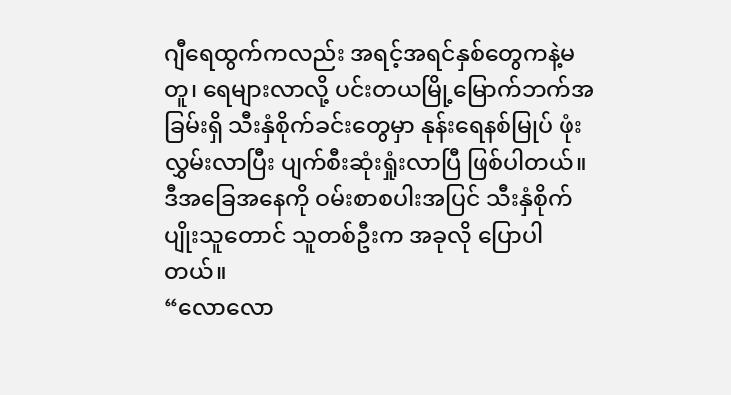ဂျီရေထွက်ကလည်း အရင့်အရင်နှစ်တွေကနဲ့မတူ၊ ရေများလာလို့ ပင်းတယမြို့မြောက်ဘက်အခြမ်းရှိ သီးနှံစိုက်ခင်းတွေမှာ နုန်းရေနစ်မြုပ် ဖုံးလွှမ်းလာပြီး ပျက်စီးဆုံးရှုံးလာပြီ ဖြစ်ပါတယ်။
ဒီအခြေအနေကို ဝမ်းစာစပါးအပြင် သီးနှံစိုက်ပျိုးသူတောင် သူတစ်ဦးက အခုလို ပြောပါတယ်။
“လောလော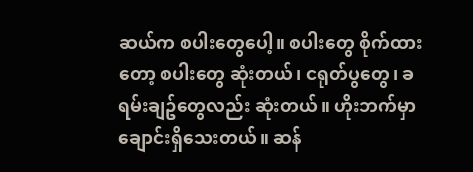ဆယ်က စပါးတွေပေါ့။ စပါးတွေ စိုက်ထားတော့ စပါးတွေ ဆုံးတယ်၊ ငရုတ်ပွတွေ၊ ခရမ်းချဥ်တွေလည်း ဆုံးတယ်။ ဟိုးဘက်မှာ ချောင်းရှိသေးတယ်။ ဆန်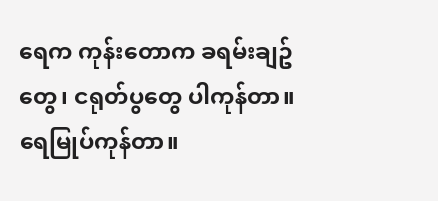ရေက ကုန်းတောက ခရမ်းချဥ်တွေ၊ ငရုတ်ပွတွေ ပါကုန်တာ။ ရေမြုပ်ကုန်တာ။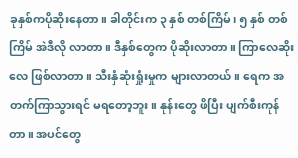ခုနှစ်ကပိုဆိုးနေတာ။ ခါတိုင်းက ၃ နှစ် တစ်ကြိမ်၊ ၅ နှစ် တစ်ကြိမ် အဲဒီလို လာတာ။ ဒီနှစ်တွေက ပိုဆိုးလာတာ။ ကြာလေဆိုးလေ ဖြစ်လာတာ။ သီးနှံဆုံးရှုံးမှုက များလာတယ်။ ရေက အတက်ကြာသွားရင် မရတော့ဘူး။ နုန်းတွေ ဖိပြီး ပျက်စီးကုန်တာ။ အပင်တွေ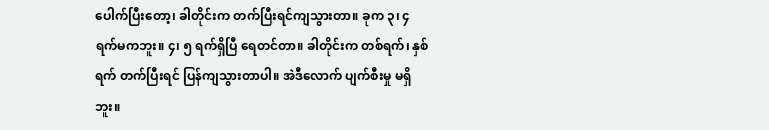ပေါက်ပြီးတော့၊ ခါတိုင်းက တက်ပြီးရင်ကျသွားတာ။ ခုက ၃၊ ၄ ရက်မကဘူး။ ၄၊ ၅ ရက်ရှိပြီ ရေတင်တာ။ ခါတိုင်းက တစ်ရက်၊ နှစ်ရက် တက်ပြီးရင် ပြန်ကျသွားတာပါ။ အဲဒီလောက် ပျက်စီးမှု မရှိဘူး။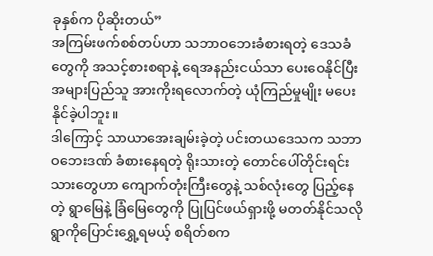ခုနှစ်က ပိုဆိုးတယ်”
အကြမ်းဖက်စစ်တပ်ဟာ သဘာဝဘေးခံစားရတဲ့ ဒေသခံတွေကို အသင့်စားစရာနဲ့ ရေအနည်းငယ်သာ ပေးဝေနိုင်ပြီး အများပြည်သူ အားကိုးရလောက်တဲ့ ယုံကြည်မှုမျိုး မပေးနိုင်ခဲ့ပါဘူး။
ဒါကြောင့် သာယာအေးချမ်းခဲ့တဲ့ ပင်းတယဒေသက သဘာဝဘေးဒဏ် ခံစားနေရတဲ့ ရိုးသားတဲ့ တောင်ပေါ်တိုင်းရင်းသားတွေဟာ ကျောက်တုံးကြီးတွေနဲ့ သစ်လုံးတွေ ပြည့်နေတဲ့ ရွာမြေနဲ့ ခြံမြေတွေကို ပြုပြင်ဖယ်ရှားဖို့ မတတ်နိုင်သလို ရွာကိုပြောင်းရွှေ့ရမယ့် စရိတ်စက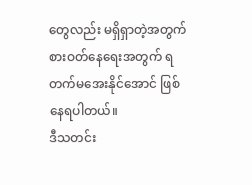တွေလည်း မရှိရှာတဲ့အတွက် စားဝတ်နေရေးအတွက် ရတက်မအေးနိုင်အောင် ဖြစ်နေရပါတယ်။
ဒီသတင်း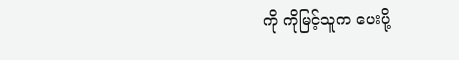ကို ကိုမြင့်သူက ပေးပို့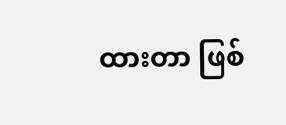ထားတာ ဖြစ်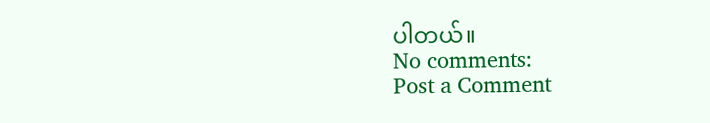ပါတယ်။
No comments:
Post a Comment